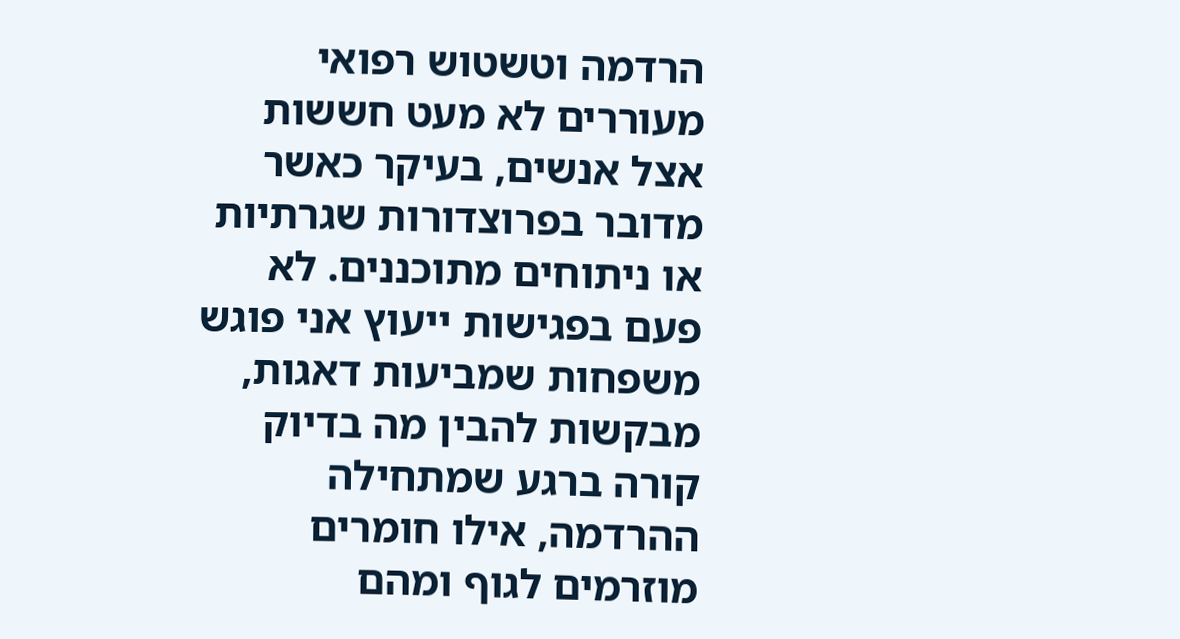הרדמה וטשטוש רפואי מעוררים לא מעט חששות אצל אנשים, בעיקר כאשר מדובר בפרוצדורות שגרתיות או ניתוחים מתוכננים. לא פעם בפגישות ייעוץ אני פוגש משפחות שמביעות דאגות, מבקשות להבין מה בדיוק קורה ברגע שמתחילה ההרדמה, אילו חומרים מוזרמים לגוף ומהם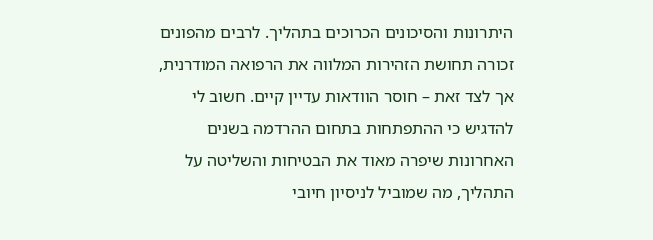היתרונות והסיכונים הכרוכים בתהליך. לרבים מהפונים זכורה תחושת הזהירות המלווה את הרפואה המודרנית, אך לצד זאת – חוסר הוודאות עדיין קיים. חשוב לי להדגיש כי ההתפתחות בתחום ההרדמה בשנים האחרונות שיפרה מאוד את הבטיחות והשליטה על התהליך, מה שמוביל לניסיון חיובי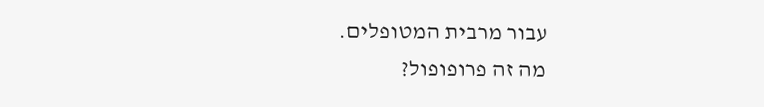עבור מרבית המטופלים.
מה זה פרופופול?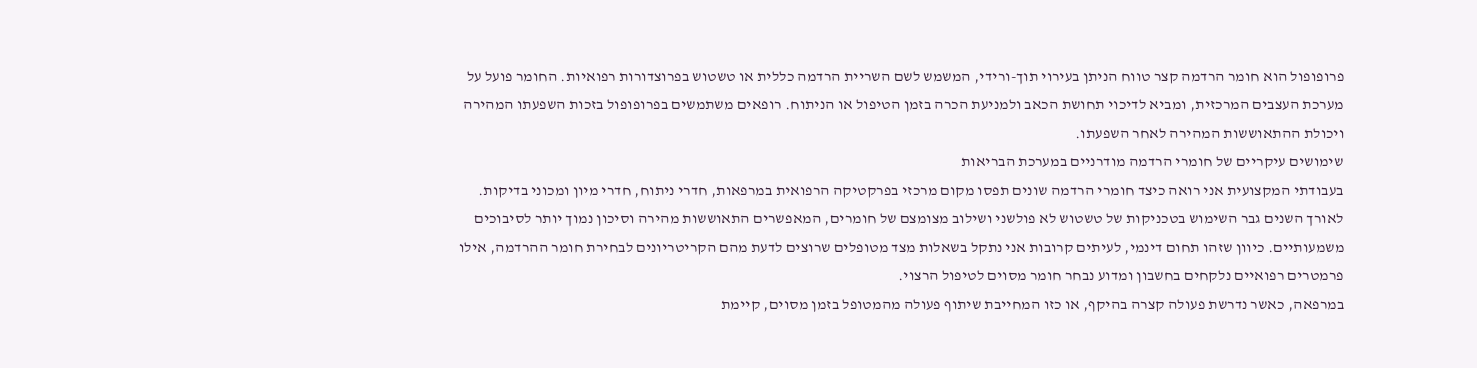פרופופול הוא חומר הרדמה קצר טווח הניתן בעירוי תוך-ורידי, המשמש לשם השריית הרדמה כללית או טשטוש בפרוצדורות רפואיות. החומר פועל על מערכת העצבים המרכזית, ומביא לדיכוי תחושת הכאב ולמניעת הכרה בזמן הטיפול או הניתוח. רופאים משתמשים בפרופופול בזכות השפעתו המהירה ויכולת ההתאוששות המהירה לאחר השפעתו.
שימושים עיקריים של חומרי הרדמה מודרניים במערכת הבריאות
בעבודתי המקצועית אני רואה כיצד חומרי הרדמה שונים תפסו מקום מרכזי בפרקטיקה הרפואית במרפאות, חדרי ניתוח, חדרי מיון ומכוני בדיקות. לאורך השנים גבר השימוש בטכניקות של טשטוש לא פולשני ושילוב מצומצם של חומרים, המאפשרים התאוששות מהירה וסיכון נמוך יותר לסיבוכים משמעותיים. כיוון שזהו תחום דינמי, לעיתים קרובות אני נתקל בשאלות מצד מטופלים שרוצים לדעת מהם הקריטריונים לבחירת חומר ההרדמה, אילו פרמטרים רפואיים נלקחים בחשבון ומדוע נבחר חומר מסוים לטיפול הרצוי.
במרפאה, כאשר נדרשת פעולה קצרה בהיקף, או כזו המחייבת שיתוף פעולה מהמטופל בזמן מסוים, קיימת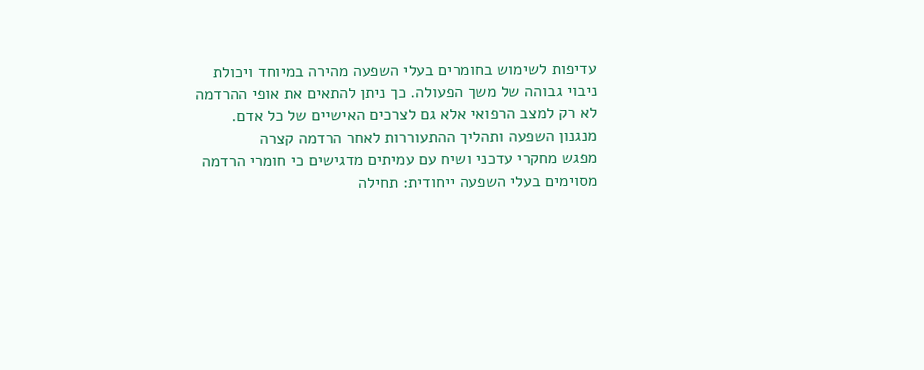עדיפות לשימוש בחומרים בעלי השפעה מהירה במיוחד ויכולת ניבוי גבוהה של משך הפעולה. כך ניתן להתאים את אופי ההרדמה לא רק למצב הרפואי אלא גם לצרכים האישיים של כל אדם.
מנגנון השפעה ותהליך ההתעוררות לאחר הרדמה קצרה
מפגש מחקרי עדכני ושיח עם עמיתים מדגישים כי חומרי הרדמה מסוימים בעלי השפעה ייחודית: תחילה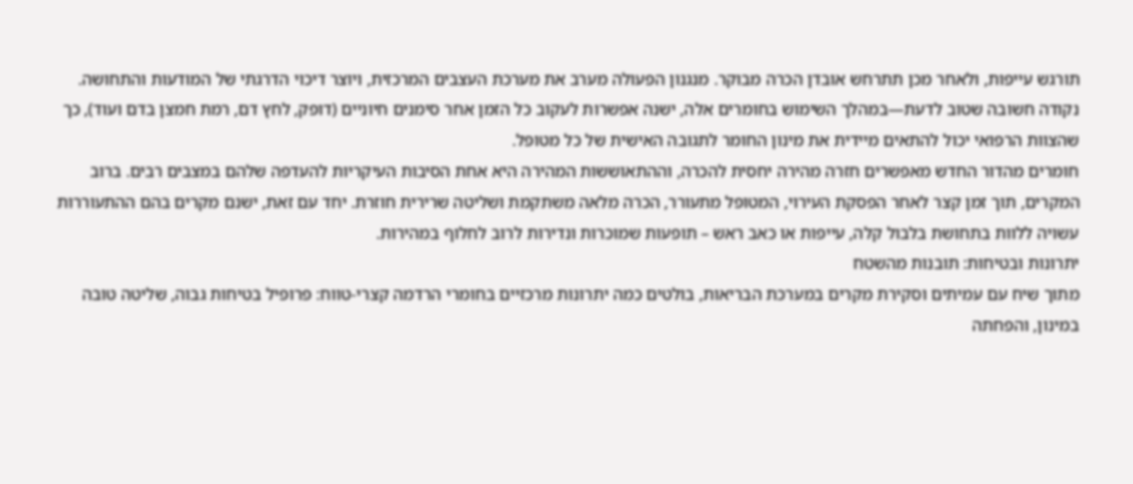תורגש עייפות, ולאחר מכן תתרחש אובדן הכרה מבוקר. מנגנון הפעולה מערב את מערכת העצבים המרכזית, ויוצר דיכוי הדרגתי של המודעות והתחושה. נקודה חשובה שטוב לדעת—במהלך השימוש בחומרים אלה, ישנה אפשרות לעקוב כל הזמן אחר סימנים חיוניים (דופק, לחץ דם, רמת חמצן בדם ועוד), כך שהצוות הרפואי יכול להתאים מיידית את מינון החומר לתגובה האישית של כל מטופל.
חומרים מהדור החדש מאפשרים חזרה מהירה יחסית להכרה, וההתאוששות המהירה היא אחת הסיבות העיקריות להעדפה שלהם במצבים רבים. ברוב המקרים, תוך זמן קצר לאחר הפסקת העירוי, המטופל מתעורר, הכרה מלאה משתקמת ושליטה שרירית חוזרת. יחד עם זאת, ישנם מקרים בהם ההתעוררות עשויה ללוות בתחושת בלבול קלה, עייפות או כאב ראש – תופעות שמוכרות ונדירות לרוב לחלוף במהירות.
יתרונות ובטיחות: תובנות מהשטח
מתוך שיח עם עמיתים וסקירת מקרים במערכת הבריאות, בולטים כמה יתרונות מרכזיים בחומרי הרדמה קצרי-טווח: פרופיל בטיחות גבוה, שליטה טובה במינון, והפחתה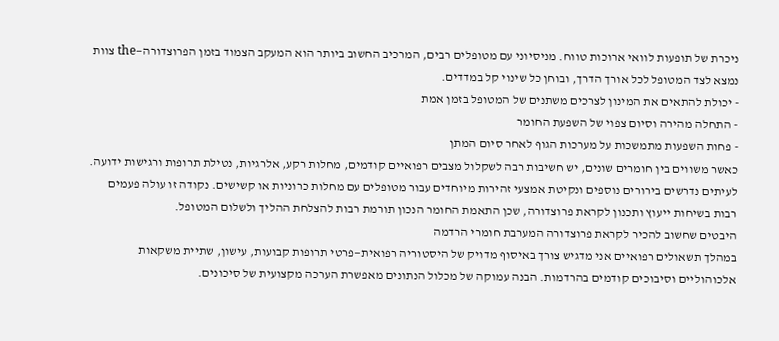ניכרת של תופעות לוואי ארוכות טווח. מניסיוני עם מטופלים רבים, המרכיב החשוב ביותר הוא המעקב הצמוד בזמן הפרוצדורה—the צוות נמצא לצד המטופל לכל אורך הדרך, ובוחן כל שינוי קל במדדים.
- יכולת להתאים את המינון לצרכים משתנים של המטופל בזמן אמת
- התחלה מהירה וסיום צפוי של השפעת החומר
- פחות השפעות מתמשכות על מערכות הגוף לאחר סיום המתן
כאשר משווים בין חומרים שונים, יש חשיבות רבה לשקלול מצבים רפואיים קודמים, מחלות רקע, אלרגיות, נטילת תרופות ורגישות ידועה. לעיתים נדרשים בירורים נוספים ונקיטת אמצעי זהירות מיוחדים עבור מטופלים עם מחלות כרוניות או קשישים. נקודה זו עולה פעמים רבות בשיחות ייעוץ ותכנון לקראת פרוצדורה, שכן התאמת החומר הנכון תורמת רבות להצלחת ההליך ולשלום המטופל.
היבטים שחשוב להכיר לקראת פרוצדורה המערבת חומרי הרדמה
במהלך תשאולים רפואיים אני מדגיש צורך באיסוף מדויק של היסטוריה רפואית—פרטי תרופות קבועות, עישון, שתיית משקאות אלכוהוליים וסיבוכים קודמים בהרדמות. הבנה עמוקה של מכלול הנתונים מאפשרת הערכה מקצועית של סיכונים.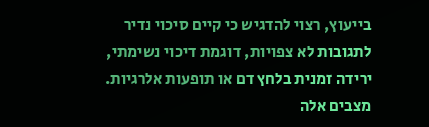בייעוץ, רצוי להדגיש כי קיים סיכוי נדיר לתגובות לא צפויות, דוגמת דיכוי נשימתי, ירידה זמנית בלחץ דם או תופעות אלרגיות. מצבים אלה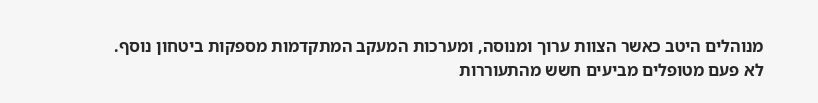מנוהלים היטב כאשר הצוות ערוך ומנוסה, ומערכות המעקב המתקדמות מספקות ביטחון נוסף.
לא פעם מטופלים מביעים חשש מהתעוררות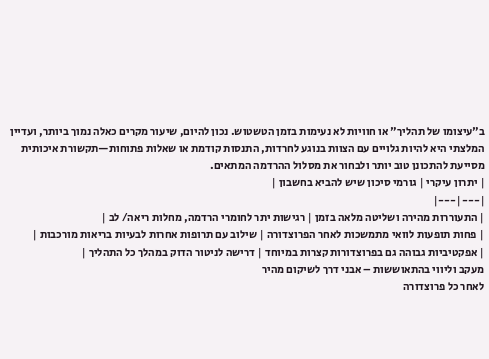ב"עיצומו של תהליך" או חוויות לא נעימות בזמן הטשטוש. נכון להיום, שיעור מקרים כאלה נמוך ביותר, ועדיין המלצתי היא להיות גלויים עם הצוות בנוגע לחרדות, התנסות קודמת או שאלות פתוחות—תקשורת איכותית מסייעת להתכונן טוב יותר ולבחור את מסלול ההרדמה המתאים.
| יתרון עיקרי | גורמי סיכון שיש להביא בחשבון |
|---|---|
| התעוררות מהירה ושליטה מלאה בזמן | רגישות יתר לחומרי הרדמה, מחלות ריאה/ לב |
| פחות תופעות לוואי מתמשכות לאחר הפרוצדורה | שילוב עם תרופות אחרות לבעיות בריאות מורכבות |
| אפקטיביות גבוהה גם בפרוצדורות קצרות במיוחד | דרישה לניטור הדוק במהלך כל התהליך |
מעקב וליווי בהתאוששות – אבני דרך לשיקום מהיר
לאחר כל פרוצדורה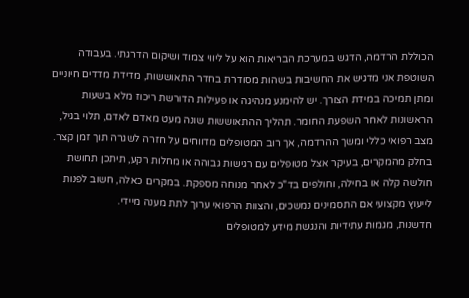הכוללת הרדמה, הדגש במערכת הבריאות הוא על ליווי צמוד ושיקום הדרגתי. בעבודה השוטפת אני מדגיש את החשיבות בשהות מסודרת בחדר התאוששות, מדידת מדדים חיוניים ומתן תמיכה במידת הצורך. יש להימנע מנהיגה או פעילות הדורשת ריכוז מלא בשעות הראשונות לאחר השפעת החומר. תהליך ההתאוששות שונה מעט מאדם לאדם, תלוי בגיל, מצב רפואי כללי ומשך ההרדמה, אך רוב המטופלים מדווחים על חזרה לשגרה תוך זמן קצר.
בחלק מהמקרים, בעיקר אצל מטופלים עם רגישות גבוהה או מחלות רקע, תיתכן תחושת חולשה קלה או בחילה, וחולפים בד"כ לאחר מנוחה מספקת. במקרים כאלה, חשוב לפנות לייעוץ מקצועי אם התסמינים נמשכים, והצוות הרפואי ערוך לתת מענה מיידי.
חדשנות, מגמות עתידיות והנגשת מידע למטופלים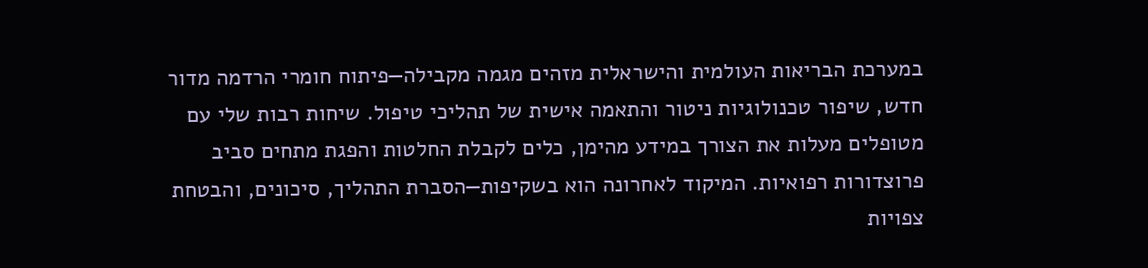במערכת הבריאות העולמית והישראלית מזהים מגמה מקבילה—פיתוח חומרי הרדמה מדור חדש, שיפור טכנולוגיות ניטור והתאמה אישית של תהליכי טיפול. שיחות רבות שלי עם מטופלים מעלות את הצורך במידע מהימן, כלים לקבלת החלטות והפגת מתחים סביב פרוצדורות רפואיות. המיקוד לאחרונה הוא בשקיפות—הסברת התהליך, סיכונים, והבטחת צפויות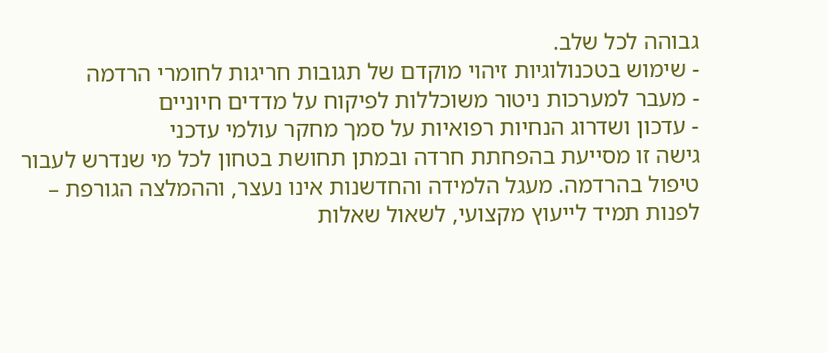גבוהה לכל שלב.
- שימוש בטכנולוגיות זיהוי מוקדם של תגובות חריגות לחומרי הרדמה
- מעבר למערכות ניטור משוכללות לפיקוח על מדדים חיוניים
- עדכון ושדרוג הנחיות רפואיות על סמך מחקר עולמי עדכני
גישה זו מסייעת בהפחתת חרדה ובמתן תחושת בטחון לכל מי שנדרש לעבור טיפול בהרדמה. מעגל הלמידה והחדשנות אינו נעצר, וההמלצה הגורפת – לפנות תמיד לייעוץ מקצועי, לשאול שאלות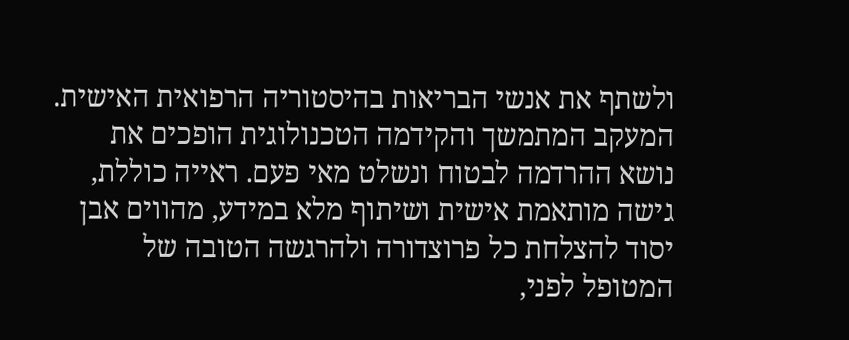ולשתף את אנשי הבריאות בהיסטוריה הרפואית האישית.
המעקב המתמשך והקידמה הטכנולוגית הופכים את נושא ההרדמה לבטוח ונשלט מאי פעם. ראייה כוללת, גישה מותאמת אישית ושיתוף מלא במידע, מהווים אבן יסוד להצלחת כל פרוצדורה ולהרגשה הטובה של המטופל לפני,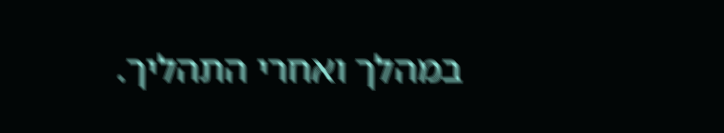במהלך ואחרי התהליך.